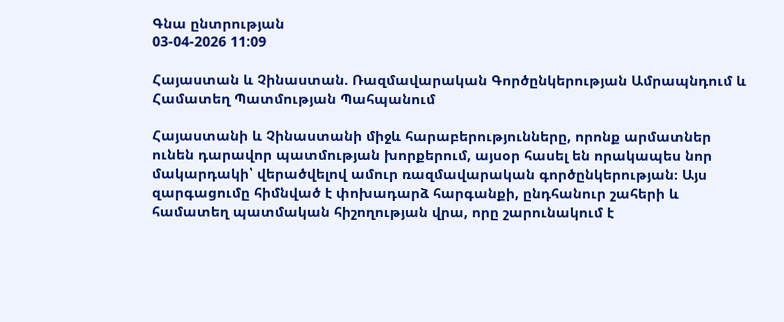Գնա ընտրության
03-04-2026 11:09

Հայաստան և Չինաստան. Ռազմավարական Գործընկերության Ամրապնդում և Համատեղ Պատմության Պահպանում

Հայաստանի և Չինաստանի միջև հարաբերությունները, որոնք արմատներ ունեն դարավոր պատմության խորքերում, այսօր հասել են որակապես նոր մակարդակի՝ վերածվելով ամուր ռազմավարական գործընկերության։ Այս զարգացումը հիմնված է փոխադարձ հարգանքի, ընդհանուր շահերի և համատեղ պատմական հիշողության վրա, որը շարունակում է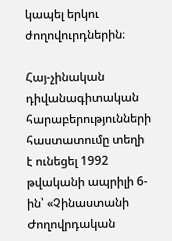կապել երկու ժողովուրդներին։

Հայ-չինական դիվանագիտական հարաբերությունների հաստատումը տեղի է ունեցել 1992 թվականի ապրիլի 6-ին՝ «Չինաստանի Ժողովրդական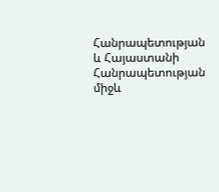Հանրապետության և Հայաստանի Հանրապետության միջև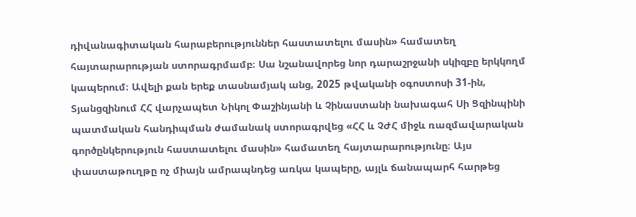դիվանագիտական հարաբերություններ հաստատելու մասին» համատեղ հայտարարության ստորագրմամբ։ Սա նշանավորեց նոր դարաշրջանի սկիզբը երկկողմ կապերում։ Ավելի քան երեք տասնամյակ անց, 2025 թվականի օգոստոսի 31-ին, Տյանցզինում ՀՀ վարչապետ Նիկոլ Փաշինյանի և Չինաստանի նախագահ Սի Ցզինպինի պատմական հանդիպման ժամանակ ստորագրվեց «ՀՀ և ՉԺՀ միջև ռազմավարական գործընկերություն հաստատելու մասին» համատեղ հայտարարությունը։ Այս փաստաթուղթը ոչ միայն ամրապնդեց առկա կապերը, այլև ճանապարհ հարթեց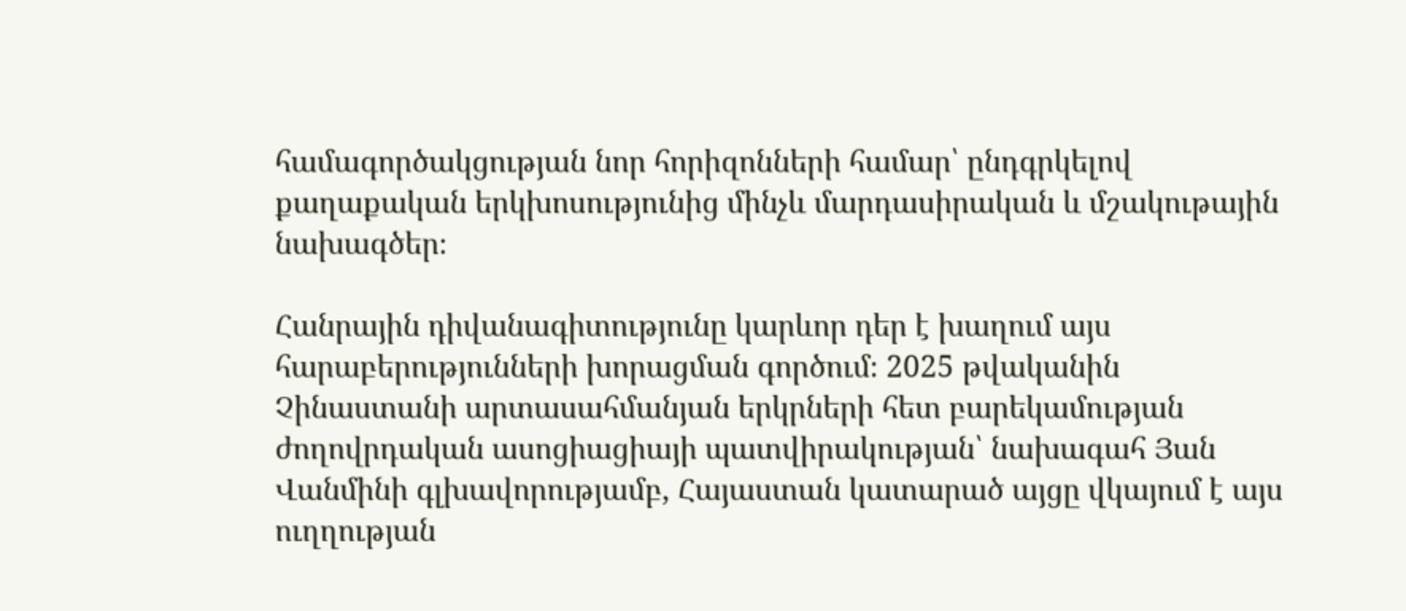համագործակցության նոր հորիզոնների համար՝ ընդգրկելով քաղաքական երկխոսությունից մինչև մարդասիրական և մշակութային նախագծեր։

Հանրային դիվանագիտությունը կարևոր դեր է խաղում այս հարաբերությունների խորացման գործում։ 2025 թվականին Չինաստանի արտասահմանյան երկրների հետ բարեկամության ժողովրդական ասոցիացիայի պատվիրակության՝ նախագահ Յան Վանմինի գլխավորությամբ, Հայաստան կատարած այցը վկայում է այս ուղղության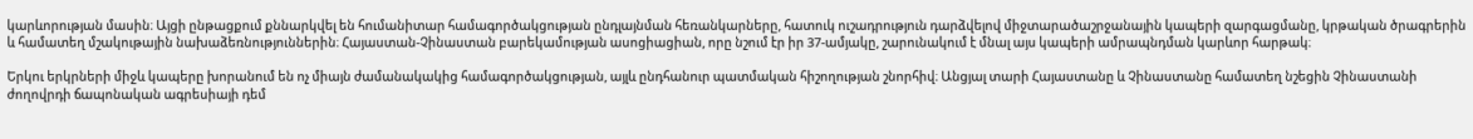կարևորության մասին։ Այցի ընթացքում քննարկվել են հումանիտար համագործակցության ընդլայնման հեռանկարները, հատուկ ուշադրություն դարձվելով միջտարածաշրջանային կապերի զարգացմանը, կրթական ծրագրերին և համատեղ մշակութային նախաձեռնություններին։ Հայաստան-Չինաստան բարեկամության ասոցիացիան, որը նշում էր իր 37-ամյակը, շարունակում է մնալ այս կապերի ամրապնդման կարևոր հարթակ։

Երկու երկրների միջև կապերը խորանում են ոչ միայն ժամանակակից համագործակցության, այլև ընդհանուր պատմական հիշողության շնորհիվ։ Անցյալ տարի Հայաստանը և Չինաստանը համատեղ նշեցին Չինաստանի ժողովրդի ճապոնական ագրեսիայի դեմ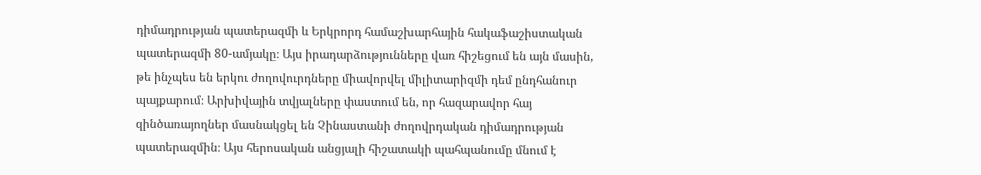դիմադրության պատերազմի և Երկրորդ համաշխարհային հակաֆաշիստական պատերազմի 80-ամյակը։ Այս իրադարձությունները վառ հիշեցում են այն մասին, թե ինչպես են երկու ժողովուրդները միավորվել միլիտարիզմի դեմ ընդհանուր պայքարում։ Արխիվային տվյալները փաստում են, որ հազարավոր հայ զինծառայողներ մասնակցել են Չինաստանի ժողովրդական դիմադրության պատերազմին։ Այս հերոսական անցյալի հիշատակի պահպանումը մնում է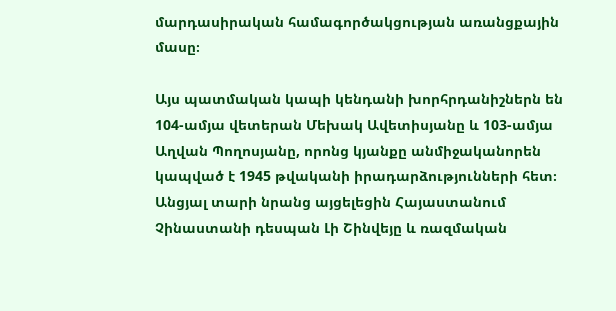մարդասիրական համագործակցության առանցքային մասը։

Այս պատմական կապի կենդանի խորհրդանիշներն են 104-ամյա վետերան Մեխակ Ավետիսյանը և 103-ամյա Աղվան Պողոսյանը, որոնց կյանքը անմիջականորեն կապված է 1945 թվականի իրադարձությունների հետ։ Անցյալ տարի նրանց այցելեցին Հայաստանում Չինաստանի դեսպան Լի Շինվեյը և ռազմական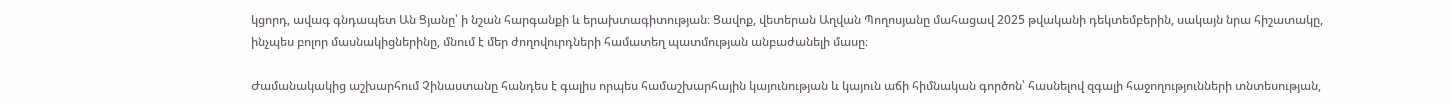կցորդ, ավագ գնդապետ Ան Ցյանը՝ ի նշան հարգանքի և երախտագիտության։ Ցավոք, վետերան Աղվան Պողոսյանը մահացավ 2025 թվականի դեկտեմբերին, սակայն նրա հիշատակը, ինչպես բոլոր մասնակիցներինը, մնում է մեր ժողովուրդների համատեղ պատմության անբաժանելի մասը։

Ժամանակակից աշխարհում Չինաստանը հանդես է գալիս որպես համաշխարհային կայունության և կայուն աճի հիմնական գործոն՝ հասնելով զգալի հաջողությունների տնտեսության,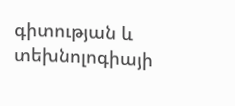գիտության և տեխնոլոգիայի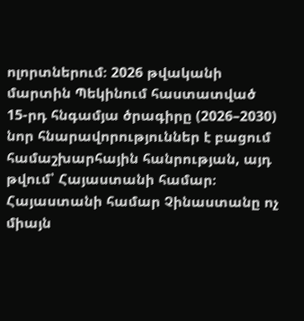ոլորտներում։ 2026 թվականի մարտին Պեկինում հաստատված 15-րդ հնգամյա ծրագիրը (2026–2030) նոր հնարավորություններ է բացում համաշխարհային հանրության, այդ թվում՝ Հայաստանի համար։ Հայաստանի համար Չինաստանը ոչ միայն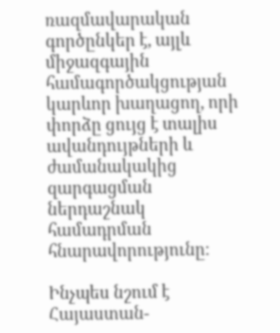ռազմավարական գործընկեր է, այլև միջազգային համագործակցության կարևոր խաղացող, որի փորձը ցույց է տալիս ավանդույթների և ժամանակակից զարգացման ներդաշնակ համադրման հնարավորությունը։

Ինչպես նշում է Հայաստան-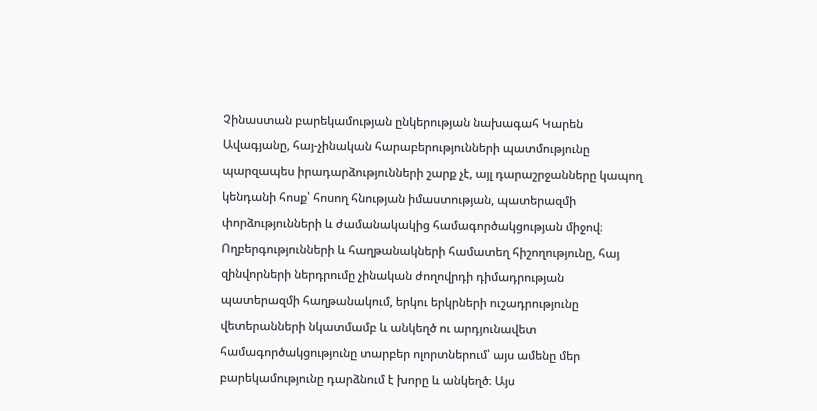Չինաստան բարեկամության ընկերության նախագահ Կարեն Ավագյանը, հայ-չինական հարաբերությունների պատմությունը պարզապես իրադարձությունների շարք չէ, այլ դարաշրջանները կապող կենդանի հոսք՝ հոսող հնության իմաստության, պատերազմի փորձությունների և ժամանակակից համագործակցության միջով։ Ողբերգությունների և հաղթանակների համատեղ հիշողությունը, հայ զինվորների ներդրումը չինական ժողովրդի դիմադրության պատերազմի հաղթանակում, երկու երկրների ուշադրությունը վետերանների նկատմամբ և անկեղծ ու արդյունավետ համագործակցությունը տարբեր ոլորտներում՝ այս ամենը մեր բարեկամությունը դարձնում է խորը և անկեղծ։ Այս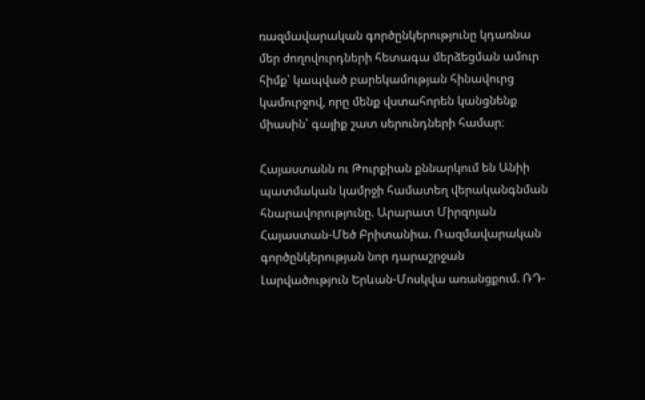ռազմավարական գործընկերությունը կդառնա մեր ժողովուրդների հետագա մերձեցման ամուր հիմք՝ կապված բարեկամության հինավուրց կամուրջով, որը մենք վստահորեն կանցնենք միասին՝ գալիք շատ սերունդների համար։

Հայաստանն ու Թուրքիան քննարկում են Անիի պատմական կամրջի համատեղ վերականգնման հնարավորությունը. Արարատ Միրզոյան
Հայաստան-Մեծ Բրիտանիա. Ռազմավարական գործընկերության նոր դարաշրջան
Լարվածություն Երևան-Մոսկվա առանցքում. ՌԴ-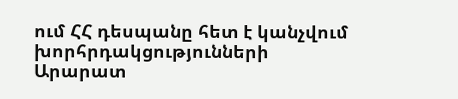ում ՀՀ դեսպանը հետ է կանչվում խորհրդակցությունների
Արարատ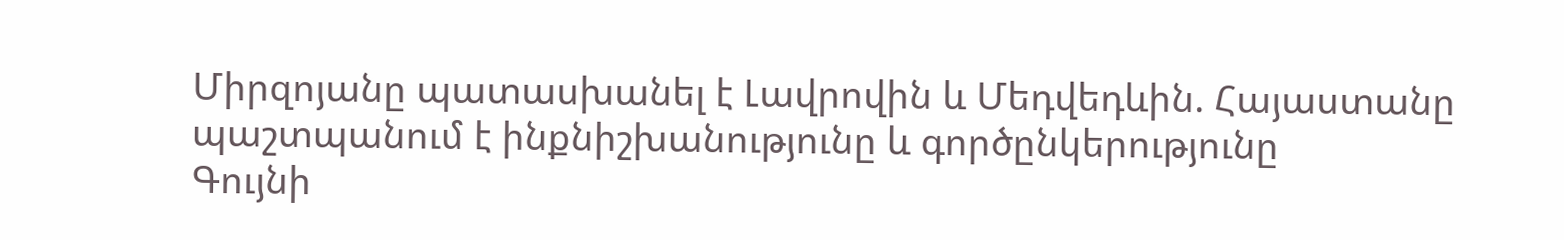Միրզոյանը պատասխանել է Լավրովին և Մեդվեդևին. Հայաստանը պաշտպանում է ինքնիշխանությունը և գործընկերությունը
Գույնի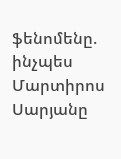ֆենոմենը. ինչպես Մարտիրոս Սարյանը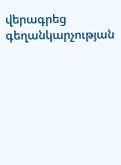վերագրեց գեղանկարչության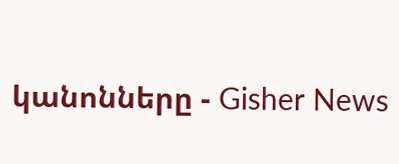կանոնները - Gisher News